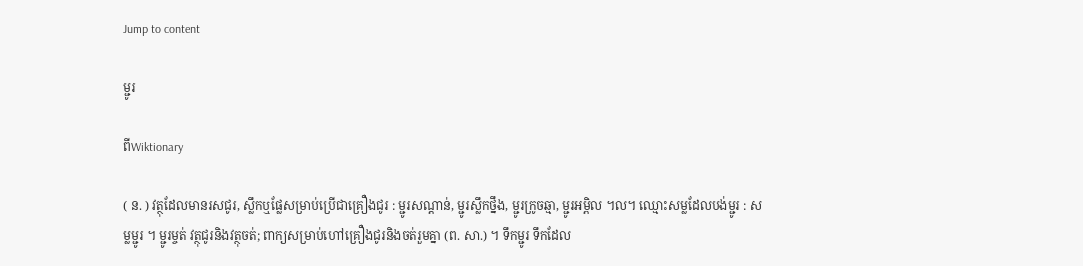Jump to content

ម្ជូរ

ពីWiktionary

( ន. ) វត្ថុដែលមានរសជូរ, ស្លឹកឬផ្លែសម្រាប់ប្រើជាគ្រឿងជូរ : ម្ជូរសណ្ដាន់, ម្ជូរស្លឹកថ្នឹង, ម្ជូរក្រូចឆ្មា, ម្ជូរអម្ពិល ។ល។ ឈ្មោះសម្លដែលបង់ម្ជូរ : សម្លម្ជូរ ។ ម្ជូរម្ចត់ វត្ថុជូរនិងវត្ថុចត់; ពាក្យសម្រាប់ហៅគ្រឿងជូរនិងចត់រួមគ្នា (ព. សា.) ។ ទឹកម្ជូរ ទឹកដែល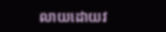លាយដោយវ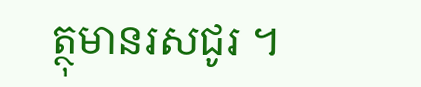ត្ថុមានរសជូរ ។